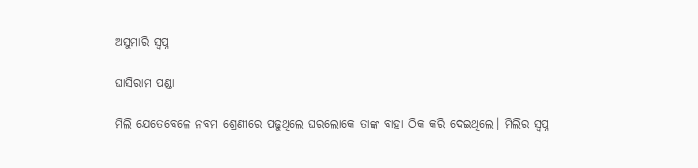ଅସୁମାରି ସ୍ବପ୍ନ

ଘାସିରାମ ପଣ୍ଡା

ମିଲି ଯେତେବେଳେ ନବମ ଶ୍ରେଣୀରେ ପଢୁଥିଲେ ଘରଲୋକେ ତାଙ୍କ ବାହା ଠିକ କରି ଦେଇଥିଲେ। ମିଲିର ସ୍ବପ୍ନ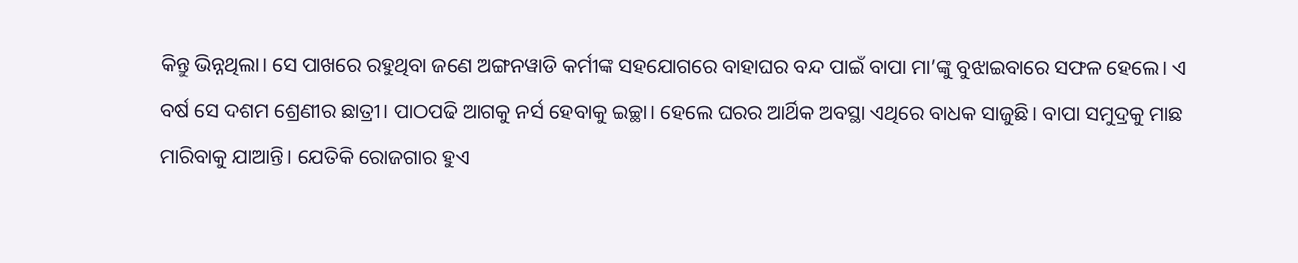କିନ୍ତୁ ଭିନ୍ନଥିଲା। ସେ ପାଖରେ ରହୁଥିବା ଜଣେ ଅଙ୍ଗନୱାଡି କର୍ମୀଙ୍କ ସହଯୋଗରେ ବାହାଘର ବନ୍ଦ ପାଇଁ ବାପା ମା’ଙ୍କୁ ବୁଝାଇବାରେ ସଫଳ ହେଲେ। ଏ ବର୍ଷ ସେ ଦଶମ ଶ୍ରେଣୀର ଛାତ୍ରୀ। ପାଠପଢି ଆଗକୁ ନର୍ସ ହେବାକୁ ଇଚ୍ଛା। ହେଲେ ଘରର ଆର୍ଥିକ ଅବସ୍ଥା ଏଥିରେ ବାଧକ ସାଜୁଛି। ବାପା ସମୁଦ୍ରକୁ ମାଛ ମାରିବାକୁ ଯାଆନ୍ତି। ଯେତିକି ରୋଜଗାର ହୁଏ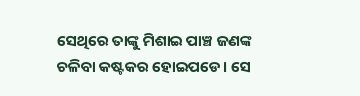ସେଥିରେ ତାଙ୍କୁ ମିଶାଇ ପାଞ୍ଚ ଜଣଙ୍କ ଚଳିବା କଷ୍ଟକର ହୋଇପଡେ। ସେ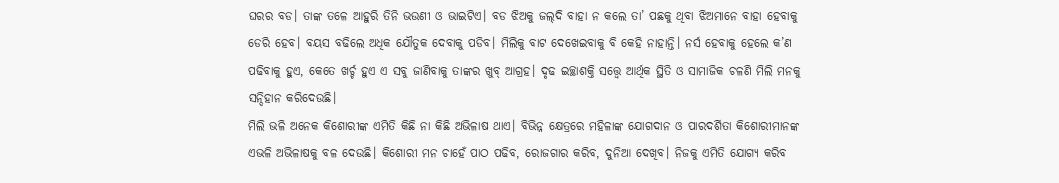ଘରର ବଡ। ତାଙ୍କ ତଳେ ଆହୁରି ତିନି ଭଉଣୀ ଓ ଭାଇଟିଏ। ବଡ ଝିଅକୁ ଜଲ୍‌ଦି ବାହା ନ କଲେ ତା’ ପଛକୁ ଥିବା ଝିଅମାନେ ବାହା ହେବାକୁ ଡେରି ହେବ। ବୟସ ବଢିଲେ ଅଧିକ ଯୌତୁକ ଦେବାକୁ ପଡିବ। ମିଲିକୁ ବାଟ ଦେଖେଇବାକୁ ବି କେହି ନାହାନ୍ତି। ନର୍ସ ହେବାକୁ ହେଲେ କ’ଣ ପଢିବାକୁ ହୁଏ, କେତେ ଖର୍ଚ୍ଚ ହୁଏ ଏ ସବୁ ଜାଣିବାକୁ ତାଙ୍କର ଖୁବ୍‌ ଆଗ୍ରହ। ଦୃଢ ଇଚ୍ଛାଶକ୍ତି ସତ୍ତ୍ୱେ ଆର୍ଥିକ ସ୍ଥିତି ଓ ସାମାଜିକ ଚଳଣି ମିଲି ମନକୁ ସନ୍ଦିହାନ କରିଦେଉଛି।
ମିଲି ଭଳି ଅନେକ କିଶୋରୀଙ୍କ ଏମିତି କିଛି ନା କିଛି ଅଭିଳାଷ ଥାଏ। ବିଭିନ୍ନ କ୍ଷେତ୍ରରେ ମହିଳାଙ୍କ ଯୋଗଦାନ ଓ ପାରଦର୍ଶିତା କିଶୋରୀମାନଙ୍କ ଏଭଳି ଅଭିଳାଷକୁ ବଳ ଦେଉଛି। କିଶୋରୀ ମନ ଚାହେଁ ପାଠ ପଢିବ, ରୋଜଗାର କରିବ, ଦୁନିଆ ଦେଖିବ। ନିଜକୁ ଏମିତି ଯୋଗ୍ୟ କରିବ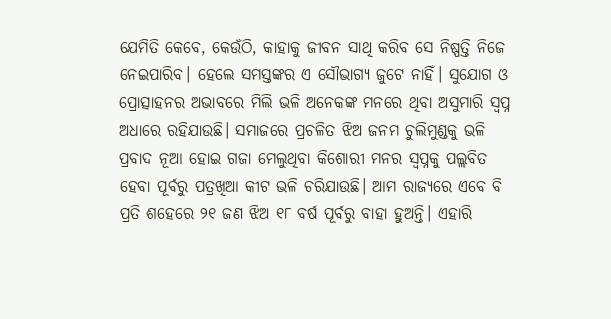ଯେମିତି କେବେ, କେଉଁଠି, କାହାକୁ ଜୀବନ ସାଥି କରିବ ସେ ନିଷ୍ପତ୍ତି ନିଜେ ନେଇପାରିବ। ହେଲେ ସମସ୍ତଙ୍କର ଏ ସୌଭାଗ୍ୟ ଜୁଟେ ନାହିଁ। ସୁଯୋଗ ଓ ପ୍ରୋତ୍ସାହନର ଅଭାବରେ ମିଲି ଭଳି ଅନେକଙ୍କ ମନରେ ଥିବା ଅସୁମାରି ସ୍ବପ୍ନ ଅଧାରେ ରହିଯାଉଛି। ସମାଜରେ ପ୍ରଚଳିତ ଝିଅ ଜନମ ଚୁଲିମୁଣ୍ଡକୁ ଭଳି ପ୍ରବାଦ ନୂଆ ହୋଇ ଗଜା ମେଲୁଥିବା କିଶୋରୀ ମନର ସ୍ବପ୍ନକୁ ପଲ୍ଲବିତ ହେବା ପୂର୍ବରୁ ପତ୍ରଖିଆ କୀଟ ଭଳି ଚରିଯାଉଛି। ଆମ ରାଜ୍ୟରେ ଏବେ ବି ପ୍ରତି ଶହେରେ ୨୧ ଜଣ ଝିଅ ୧୮ ବର୍ଷ ପୂର୍ବରୁ ବାହା ହୁଅନ୍ତି। ଏହାରି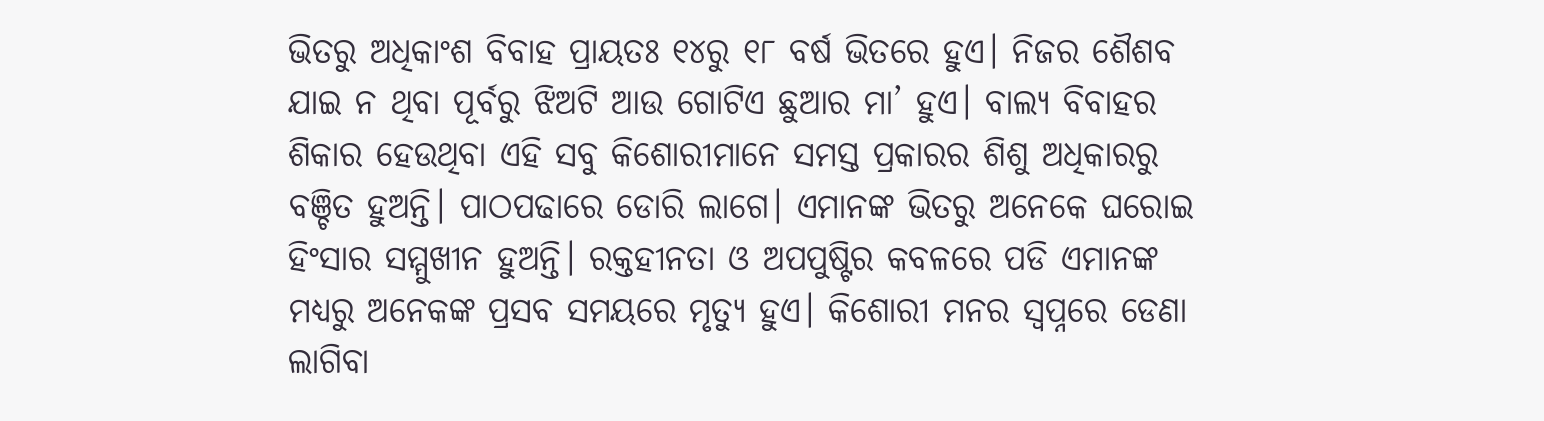ଭିତରୁ ଅଧିକାଂଶ ବିବାହ ପ୍ରାୟତଃ ୧୪ରୁ ୧୮ ବର୍ଷ ଭିତରେ ହୁଏ। ନିଜର ଶୈଶବ ଯାଇ ନ ଥିବା ପୂର୍ବରୁ ଝିଅଟି ଆଉ ଗୋଟିଏ ଛୁଆର ମା’ ହୁଏ। ବାଲ୍ୟ ବିବାହର ଶିକାର ହେଉଥିବା ଏହି ସବୁ କିଶୋରୀମାନେ ସମସ୍ତ ପ୍ରକାରର ଶିଶୁ ଅଧିକାରରୁ ବଞ୍ଚିତ ହୁଅନ୍ତି। ପାଠପଢାରେ ଡୋରି ଲାଗେ। ଏମାନଙ୍କ ଭିତରୁ ଅନେକେ ଘରୋଇ ହିଂସାର ସମ୍ମୁଖୀନ ହୁଅନ୍ତି। ରକ୍ତହୀନତା ଓ ଅପପୁଷ୍ଟିର କବଳରେ ପଡି ଏମାନଙ୍କ ମଧ୍ୟରୁ ଅନେକଙ୍କ ପ୍ରସବ ସମୟରେ ମୃତ୍ୟୁ ହୁଏ। କିଶୋରୀ ମନର ସ୍ବପ୍ନରେ ଡେଣା ଲାଗିବା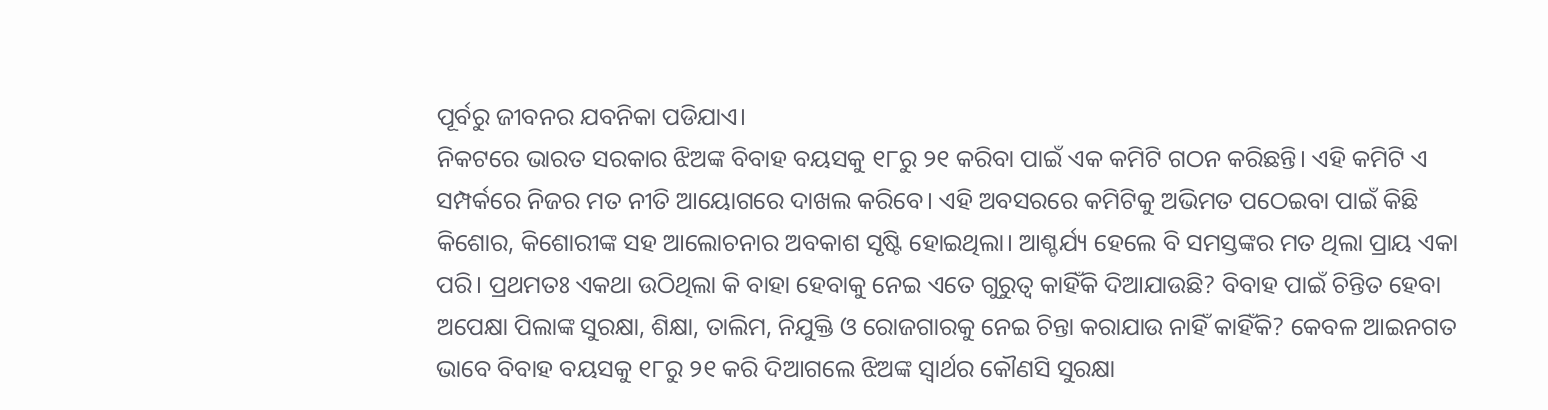ପୂର୍ବରୁ ଜୀବନର ଯବନିକା ପଡିଯାଏ।
ନିକଟରେ ଭାରତ ସରକାର ଝିଅଙ୍କ ବିବାହ ବୟସକୁ ୧୮ରୁ ୨୧ କରିବା ପାଇଁ ଏକ କମିଟି ଗଠନ କରିଛନ୍ତି। ଏହି କମିଟି ଏ ସମ୍ପର୍କରେ ନିଜର ମତ ନୀତି ଆୟୋଗରେ ଦାଖଲ କରିବେ। ଏହି ଅବସରରେ କମିଟିକୁ ଅଭିମତ ପଠେଇବା ପାଇଁ କିଛି କିଶୋର, କିଶୋରୀଙ୍କ ସହ ଆଲୋଚନାର ଅବକାଶ ସୃଷ୍ଟି ହୋଇଥିଲା। ଆଶ୍ଚର୍ଯ୍ୟ ହେଲେ ବି ସମସ୍ତଙ୍କର ମତ ଥିଲା ପ୍ରାୟ ଏକା ପରି। ପ୍ରଥମତଃ ଏକଥା ଉଠିଥିଲା କି ବାହା ହେବାକୁ ନେଇ ଏତେ ଗୁରୁତ୍ୱ କାହିଁକି ଦିଆଯାଉଛି? ବିବାହ ପାଇଁ ଚିନ୍ତିତ ହେବା ଅପେକ୍ଷା ପିଲାଙ୍କ ସୁରକ୍ଷା, ଶିକ୍ଷା, ତାଲିମ, ନିଯୁକ୍ତି ଓ ରୋଜଗାରକୁ ନେଇ ଚିନ୍ତା କରାଯାଉ ନାହିଁ କାହିଁକି? କେବଳ ଆଇନଗତ ଭାବେ ବିବାହ ବୟସକୁ ୧୮ରୁ ୨୧ କରି ଦିଆଗଲେ ଝିଅଙ୍କ ସ୍ବାର୍ଥର କୌଣସି ସୁରକ୍ଷା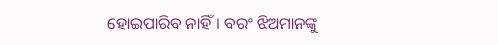ହୋଇପାରିବ ନାହିଁ। ବରଂ ଝିଅମାନଙ୍କୁ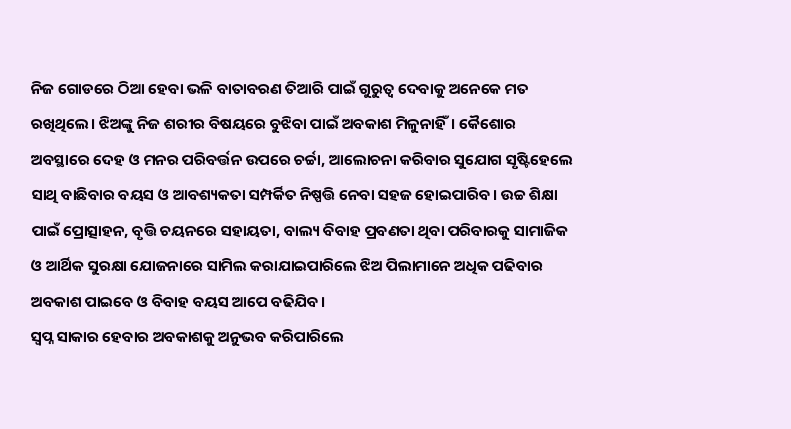ନିଜ ଗୋଡରେ ଠିଆ ହେବା ଭଳି ବାତାବରଣ ତିଆରି ପାଇଁ ଗୁରୁତ୍ୱ ଦେବାକୁ ଅନେକେ ମତ ରଖିଥିଲେ। ଝିଅଙ୍କୁ ନିଜ ଶରୀର ବିଷୟରେ ବୁଝିବା ପାଇଁ ଅବକାଶ ମିଳୁନାହିଁ। କୈଶୋର ଅବସ୍ଥାରେ ଦେହ ଓ ମନର ପରିବର୍ତ୍ତନ ଉପରେ ଚର୍ଚ୍ଚା, ଆଲୋଚନା କରିବାର ସୁଯୋଗ ସୃଷ୍ଟିହେଲେ ସାଥି ବାଛିବାର ବୟସ ଓ ଆବଶ୍ୟକତା ସମ୍ପର୍କିତ ନିଷ୍ପତ୍ତି ନେବା ସହଜ ହୋଇପାରିବ। ଉଚ୍ଚ ଶିକ୍ଷା ପାଇଁ ପ୍ରୋତ୍ସାହନ, ବୃତ୍ତି ଚୟନରେ ସହାୟତା, ବାଲ୍ୟ ବିବାହ ପ୍ରବଣତା ଥିବା ପରିବାରକୁ ସାମାଜିକ ଓ ଆର୍ଥିକ ସୁରକ୍ଷା ଯୋଜନାରେ ସାମିଲ କରାଯାଇପାରିଲେ ଝିଅ ପିଲାମାନେ ଅଧିକ ପଢିବାର ଅବକାଶ ପାଇବେ ଓ ବିବାହ ବୟସ ଆପେ ବଢିଯିବ।
ସ୍ବପ୍ନ ସାକାର ହେବାର ଅବକାଶକୁ ଅନୁଭବ କରିପାରିଲେ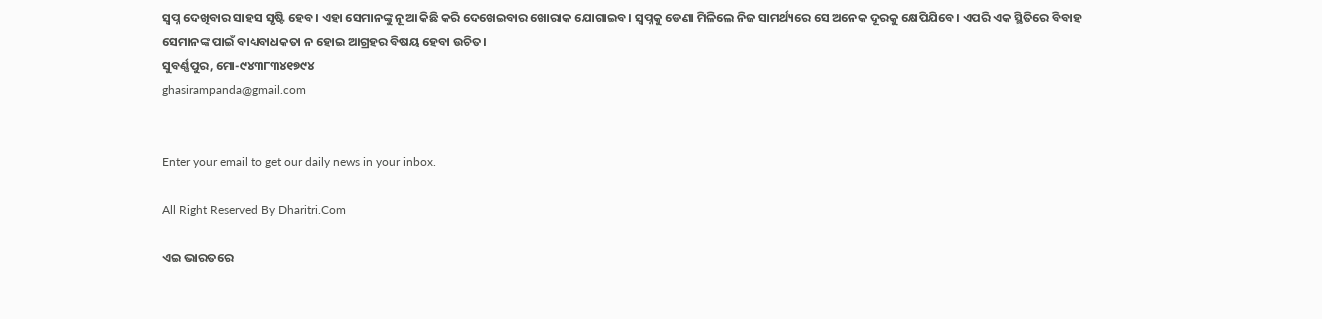ସ୍ବପ୍ନ ଦେଖିବାର ସାହସ ସୃଷ୍ଟି ହେବ। ଏହା ସେମାନଙ୍କୁ ନୂଆ କିଛି କରି ଦେଖେଇବାର ଖୋରାକ ଯୋଗାଇବ। ସ୍ବପ୍ନକୁ ଡେଣା ମିଳିଲେ ନିଜ ସାମର୍ଥ୍ୟରେ ସେ ଅନେକ ଦୂରକୁ କ୍ଷେପିଯିବେ। ଏପରି ଏକ ସ୍ଥିତିରେ ବିବାହ ସେମାନଙ୍କ ପାଇଁ ବାଧ୍ୟବାଧକତା ନ ହୋଇ ଆଗ୍ରହର ବିଷୟ ହେବା ଉଚିତ।
ସୁବର୍ଣ୍ଣପୁର, ମୋ-୯୪୩୮୩୪୧୭୯୪
ghasirampanda@gmail.com


Enter your email to get our daily news in your inbox.

All Right Reserved By Dharitri.Com

ଏଇ ଭାରତରେ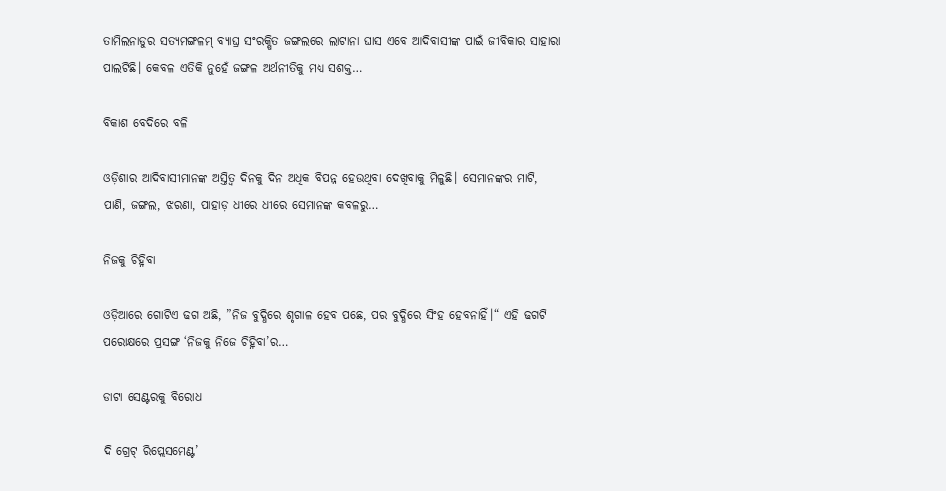ତାମିଲନାଡୁର ସତ୍ୟମଙ୍ଗଳମ୍‌ ବ୍ୟାଘ୍ର ସଂରକ୍ଷିତ ଜଙ୍ଗଲରେ ଲାଟାନା ଘାସ ଏବେ ଆଦିବାସୀଙ୍କ ପାଇଁ ଜୀବିକାର ସାହାରା ପାଲଟିଛି। କେବଳ ଏତିକି ନୁହେଁ ଜଙ୍ଗଳ ଅର୍ଥନୀତିକୁ ମଧ୍ୟ ସଶକ୍ତ…

ବିକାଶ ବେଦିରେ ବଳି

ଓଡ଼ିଶାର ଆଦିବାସୀମାନଙ୍କ ଅସ୍ତିତ୍ୱ ଦିନକୁ ଦିନ ଅଧିକ ବିପନ୍ନ ହେଉଥିବା ଦେଖିବାକୁ ମିଳୁଛି। ସେମାନଙ୍କର ମାଟି, ପାଣି, ଜଙ୍ଗଲ, ଝରଣା, ପାହାଡ଼ ଧୀରେ ଧୀରେ ସେମାନଙ୍କ କବଳରୁ…

ନିଜକୁ ଚିହ୍ନିବା

ଓଡ଼ିଆରେ ଗୋଟିଏ ଢଗ ଅଛି, ”ନିଜ ବୁଦ୍ଧିରେ ଶୃଗାଳ ହେବ ପଛେ, ପର ବୁଦ୍ଧିରେ ସିଂହ ହେବନାହିଁ।“ ଏହି ଢଗଟି ପରୋକ୍ଷରେ ପ୍ରସଙ୍ଗ ‘ନିଜକୁ ନିଜେ ଚିହ୍ନିବା’ର…

ଡାଟା ସେଣ୍ଟରକୁ ବିରୋଧ

ଦି ଗ୍ରେଟ୍‌ ରିପ୍ଲେସମେଣ୍ଟ’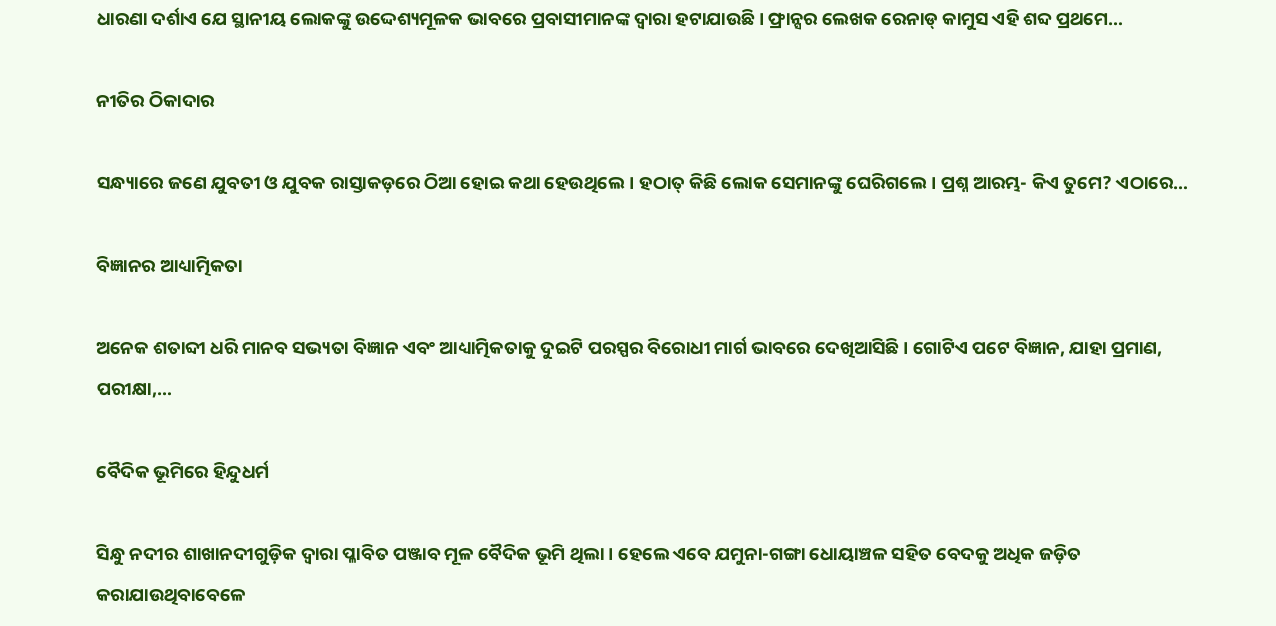ଧାରଣା ଦର୍ଶାଏ ଯେ ସ୍ଥାନୀୟ ଲୋକଙ୍କୁ ଉଦ୍ଦେଶ୍ୟମୂଳକ ଭାବରେ ପ୍ରବାସୀମାନଙ୍କ ଦ୍ୱାରା ହଟାଯାଉଛି। ଫ୍ରାନ୍ସର ଲେଖକ ରେନାଡ୍‌ କାମୁସ ଏହି ଶବ୍ଦ ପ୍ରଥମେ…

ନୀତିର ଠିକାଦାର

ସନ୍ଧ୍ୟାରେ ଜଣେ ଯୁବତୀ ଓ ଯୁବକ ରାସ୍ତାକଡ଼ରେ ଠିଆ ହୋଇ କଥା ହେଉଥିଲେ। ହଠାତ୍‌ କିଛି ଲୋକ ସେମାନଙ୍କୁ ଘେରିଗଲେ। ପ୍ରଶ୍ନ ଆରମ୍ଭ- କିଏ ତୁମେ? ଏଠାରେ…

ବିଜ୍ଞାନର ଆଧ୍ୟାତ୍ମିକତା

ଅନେକ ଶତାବ୍ଦୀ ଧରି ମାନବ ସଭ୍ୟତା ବିଜ୍ଞାନ ଏବଂ ଆଧ୍ୟାତ୍ମିକତାକୁ ଦୁଇଟି ପରସ୍ପର ବିରୋଧୀ ମାର୍ଗ ଭାବରେ ଦେଖିଆସିଛି। ଗୋଟିଏ ପଟେ ବିଜ୍ଞାନ, ଯାହା ପ୍ରମାଣ, ପରୀକ୍ଷା,…

ବୈଦିକ ଭୂମିରେ ହିନ୍ଦୁଧର୍ମ

ସିନ୍ଧୁ ନଦୀର ଶାଖାନଦୀଗୁଡ଼ିକ ଦ୍ୱାରା ପ୍ଳାବିତ ପଞ୍ଜାବ ମୂଳ ବୈଦିକ ଭୂମି ଥିଲା। ହେଲେ ଏବେ ଯମୁନା-ଗଙ୍ଗା ଧୋୟାଞ୍ଚଳ ସହିତ ବେଦକୁ ଅଧିକ ଜଡ଼ିତ କରାଯାଉଥିବାବେଳେ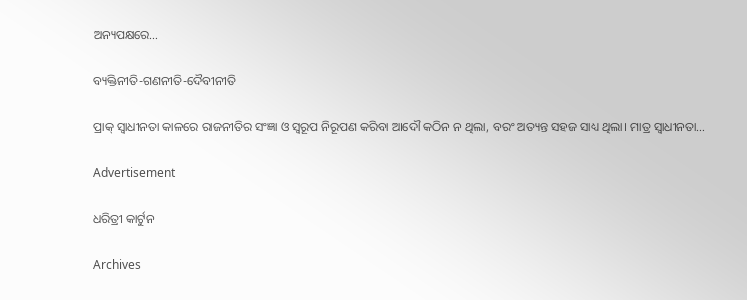ଅନ୍ୟପକ୍ଷରେ…

ବ୍ୟକ୍ତିନୀତି-ଗଣନୀତି-ଦୈବୀନୀତି

ପ୍ରାକ୍‌ ସ୍ବାଧୀନତା କାଳରେ ରାଜନୀତିର ସଂଜ୍ଞା ଓ ସ୍ବରୂପ ନିରୂପଣ କରିବା ଆଦୌ କଠିନ ନ ଥିଲା, ବରଂ ଅତ୍ୟନ୍ତ ସହଜ ସାଧ୍ୟ ଥିଲା। ମାତ୍ର ସ୍ବାଧୀନତା…

Advertisement

ଧରିତ୍ରୀ କାର୍ଟୁନ

Archives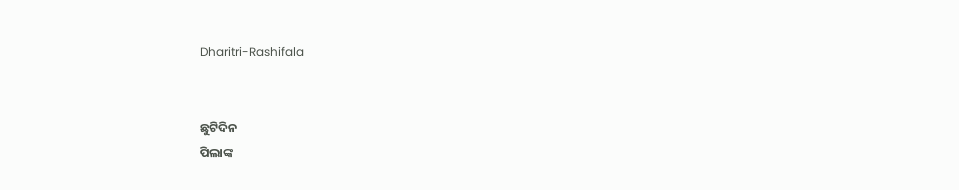Dharitri-Rashifala


ଛୁଟିଦିନ
ପିଲାଙ୍କ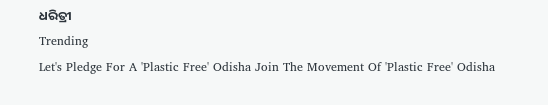ଧରିତ୍ରୀ
Trending
Let's Pledge For A 'Plastic Free' Odisha Join The Movement Of 'Plastic Free' Odisha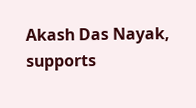Akash Das Nayak, supports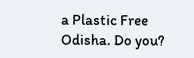a Plastic Free Odisha. Do you?